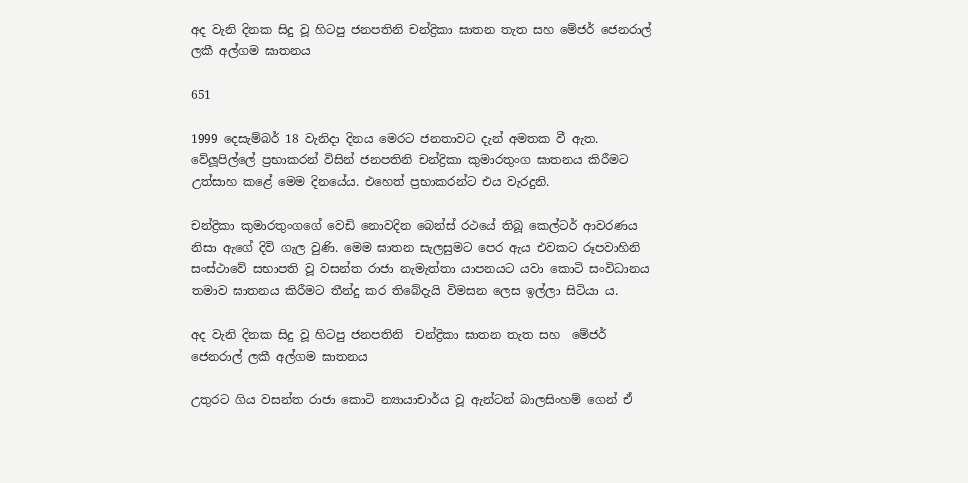අද වැනි දිනක සිදු වූ හිටපු ජනපතිනි චන්ද්‍රිකා ඝාතන තැත සහ මේජර් ජෙනරාල් ලකී අල්ගම ඝාතනය

651

1999 දෙසැම්බර් 18 වැනිදා දිනය මෙරට ජනතාවට දැන් අමතක වී ඇත. වේලූපිල්ලේ ප්‍රභාකරන් විසින් ජනපතිනි චන්ද්‍රිකා කුමාරතුංග ඝාතනය කිරීමට උත්සාහ කළේ මෙම දිනයේය. එහෙත් ප්‍රභාකරන්ට එය වැරදුනි.

චන්ද්‍රිකා කුමාරතුංගගේ වෙඩි නොවදින බෙන්ස් රථයේ තිබූ කෙල්ටර් ආවරණය නිසා ඇගේ දිවි ගැල වුණි. මෙම ඝාතන සැලසුමට පෙර ඇය එවකට රූපවාහිනි සංස්ථාවේ සභාපති වූ වසන්ත රාජා නැමැත්තා යාපනයට යවා කොටි සංවිධානය තමාව ඝාතනය කිරීමට තීන්දු කර තිබේදැයි විමසන ලෙස ඉල්ලා සිටියා ය.

අද වැනි දිනක සිදු වූ හිටපු ජනපතිනි  චන්ද්‍රිකා ඝාතන තැත සහ  මේජර් ජෙනරාල් ලකී අල්ගම ඝාතනය

උතුරට ගිය වසන්ත රාජා කොටි න්‍යායාචාර්ය වූ ඇන්ටන් බාලසිංහම් ගෙන් ඒ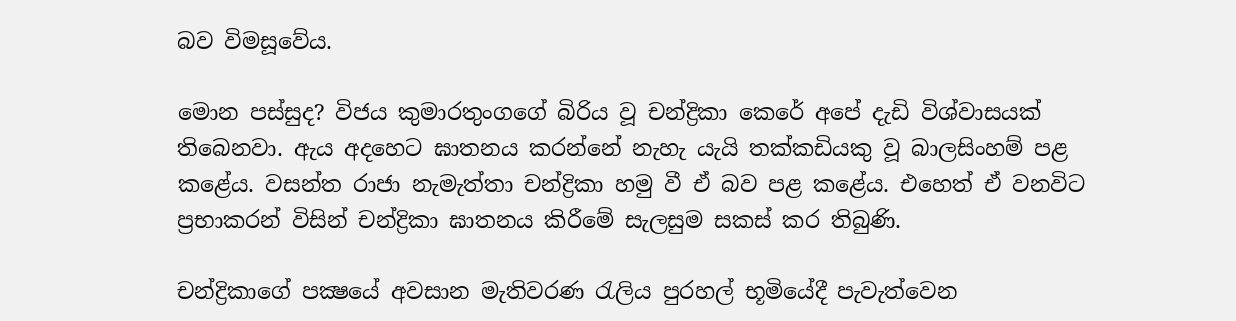බව විමසූවේය.

මොන පස්සුද? විජය කුමාරතුංගගේ බිරිය වූ චන්ද්‍රිකා කෙරේ අපේ දැඩි විශ්වාසයක් තිබෙනවා. ඇය අදහෙට ඝාතනය කරන්නේ නැහැ යැයි තක්කඩියකු වූ බාලසිංහම් පළ කළේය. වසන්ත රාජා නැමැත්තා චන්ද්‍රිකා හමු වී ඒ බව පළ කළේය. එහෙත් ඒ වනවිට ප්‍රභාකරන් විසින් චන්ද්‍රිකා ඝාතනය කිරීමේ සැලසුම සකස් කර තිබුණි.

චන්ද්‍රිකාගේ පක්‍ෂයේ අවසාන මැතිවරණ රැලිය පුරහල් භූමියේදී පැවැත්වෙන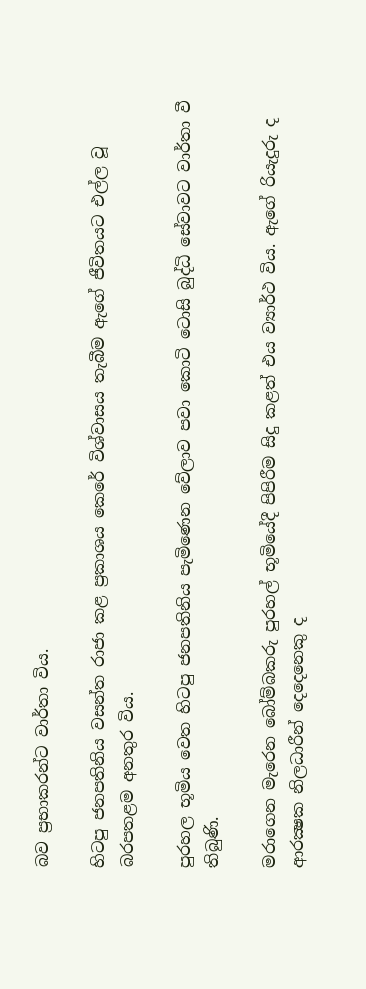බව ප්‍රභාකරන්ට වාර්තා විය.

හිටපු ජනපතිනිය වසන්ත රාජා කළ ප්‍රකාශය කෙරේ විශ්වාසය තැබීම ඇගේ ජීවිතයට එල්ල වූ බරපතළම අනතුර විය.

පුරහල භූමිය වෙත හිටපු ජනපතිනිය පැමිණෙන වේලාව පවා කොටි ටොසි බුද්ධි සේවාවට වාර්තා වී තිබුණි.

මරාගෙන මැරෙන බෝම්බකරු පුරහල් භූමියේදී පිපිරීම සිදු කළත් එය ව්‍යාර්ථ විය. ඇගේ රියැදුරු ද ආරක්‍ෂක නිලධාරීන් දෙදෙනෙකු ද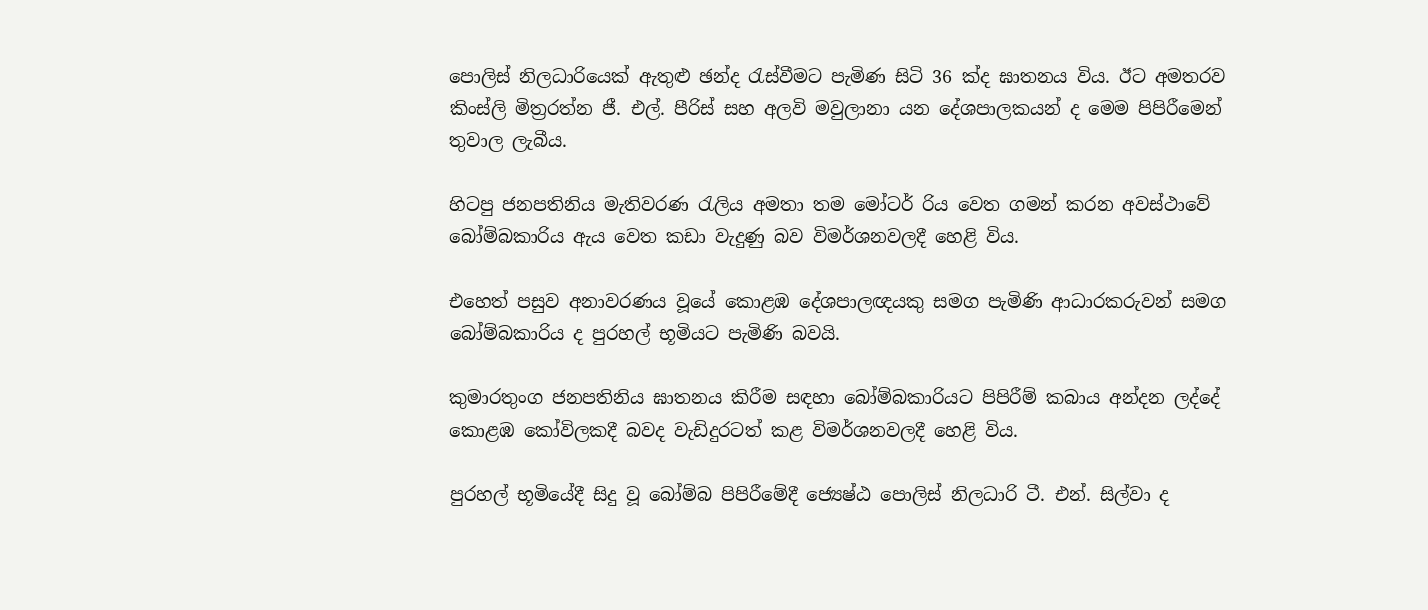පොලිස් නිලධාරියෙක් ඇතුළු ඡන්ද රැස්වීමට පැමිණ සිටි 36 ක්ද ඝාතනය විය. ඊට අමතරව කිංස්ලි මිත්‍රරත්න ජී. එල්. පීරිස් සහ අලවි මවුලානා යන දේශපාලකයන් ද මෙම පිපිරීමෙන් තුවාල ලැබීය.

හිටපු ජනපතිනිය මැතිවරණ රැලිය අමතා තම මෝටර් රිය වෙත ගමන් කරන අවස්ථාවේ බෝම්බකාරිය ඇය වෙත කඩා වැදුණු බව විමර්ශනවලදී හෙළි විය.

එහෙත් පසුව අනාවරණය වූයේ කොළඹ දේශපාලඥයකු සමග පැමිණි ආධාරකරුවන් සමග බෝම්බකාරිය ද පුරහල් භූමියට පැමිණි බවයි.

කුමාරතුංග ජනපතිනිය ඝාතනය කිරීම සඳහා බෝම්බකාරියට පිපිරීම් කබාය අන්දන ලද්දේ කොළඹ කෝවිලකදී බවද වැඩිදුරටත් කළ විමර්ශනවලදී හෙළි විය.

පුරහල් භූමියේදී සිදු වූ බෝම්බ පිපිරීමේදී ජ්‍යෙෂ්ඨ පොලිස් නිලධාරි ටී. එන්. සිල්වා ද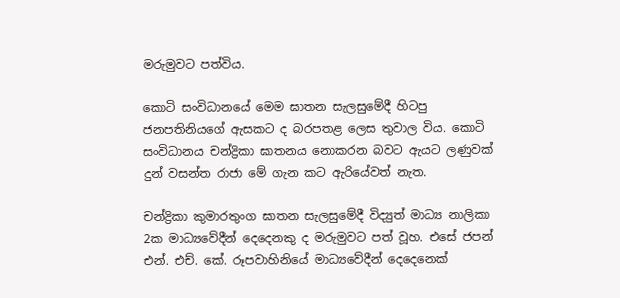මරුමුවට පත්විය.

කොටි සංවිධානයේ මෙම ඝාතන සැලසුමේදී හිටපු ජනපතිනියගේ ඇසකට ද බරපතළ ලෙස තුවාල විය. කොටි සංවිධානය චන්ද්‍රිකා ඝාතනය නොකරන බවට ඇයට ලණුවක් දුන් වසන්ත රාජා මේ ගැන කට ඇරියේවත් නැත.

චන්ද්‍රිකා කුමාරතුංග ඝාතන සැලසුමේදී විද්‍යුත් මාධ්‍ය නාලිකා 2ක මාධ්‍යවේදීන් දෙදෙනකු ද මරුමුවට පත් වූහ. එසේ ජපන් එන්. එච්. කේ. රූපවාහිනියේ මාධ්‍යවේදීන් දෙදෙනෙක්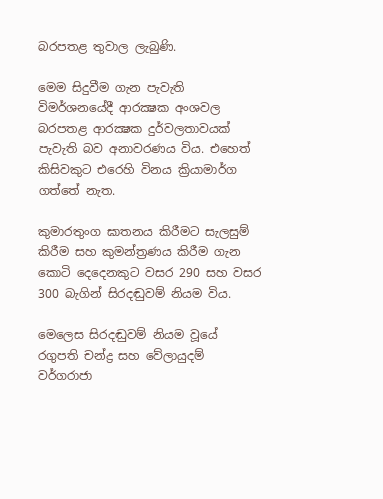බරපතළ තුවාල ලැබුණි.

මෙම සිදුවීම ගැන පැවැති විමර්ශනයේදී ආරක්‍ෂක අංශවල බරපතළ ආරක්‍ෂක දුර්වලතාවයක් පැවැති බව අනාවරණය විය. එහෙත් කිසිවකුට එරෙහි විනය ක්‍රියාමාර්ග ගත්තේ නැත.

කුමාරතුංග ඝාතනය කිරීමට සැලසුම් කිරීම සහ කුමන්ත්‍රණය කිරීම ගැන කොටි දෙදෙනකුට වසර 290 සහ වසර 300 බැගින් සිරදඬුවම් නියම විය.

මෙලෙස සිරදඬුවම් නියම වූයේ රගුපති චන්ද්‍ර සහ වේලායුදම් වර්ගරාජා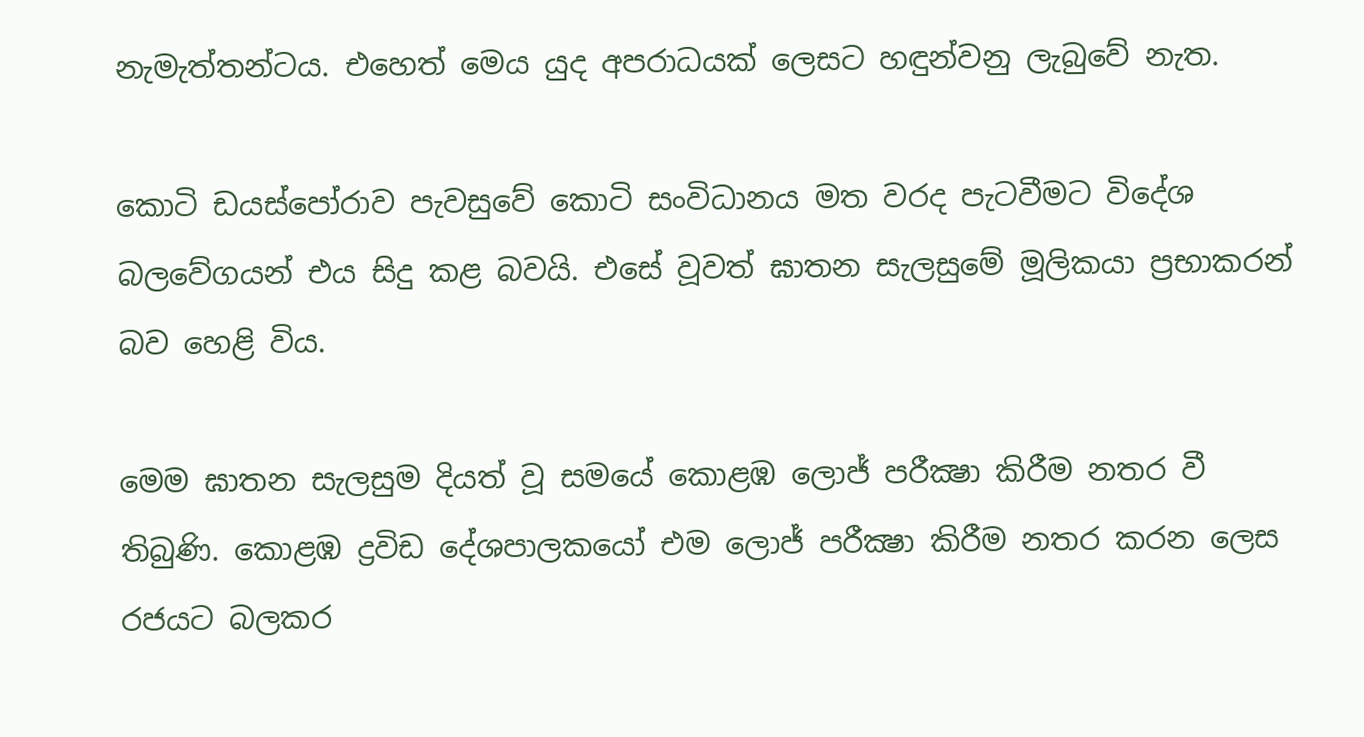නැමැත්තන්ටය. එහෙත් මෙය යුද අපරාධයක් ලෙසට හඳුන්වනු ලැබුවේ නැත.

කොටි ඩයස්පෝරාව පැවසුවේ කොටි සංවිධානය මත වරද පැටවීමට විදේශ බලවේගයන් එය සිදු කළ බවයි. එසේ වූවත් ඝාතන සැලසුමේ මූලිකයා ප්‍රභාකරන් බව හෙළි විය.

මෙම ඝාතන සැලසුම දියත් වූ සමයේ කොළඹ ලොජ් පරීක්‍ෂා කිරීම නතර වී තිබුණි. කොළඹ ද්‍රවිඩ දේශපාලකයෝ එම ලොජ් පරීක්‍ෂා කිරීම නතර කරන ලෙස රජයට බලකර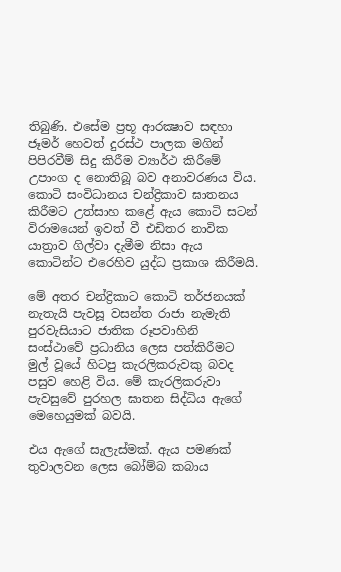තිබුණි. එසේම ප්‍රභූ ආරක්‍ෂාව සඳහා ජෑමර් හෙවත් දුරස්ථ පාලක මගින් පිපිරවීම් සිදු කිරීම ව්‍යාර්ථ කිරීමේ උපාංග ද නොතිබූ බව අනාවරණය විය. කොටි සංවිධානය චන්ද්‍රිකාව ඝාතනය කිරීමට උත්සාහ කළේ ඇය කොටි සටන් විරාමයෙන් ඉවත් වී එඩිතර නාවික යාත්‍රාව ගිල්වා දැමීම නිසා ඇය කොටින්ට එරෙහිව යුද්ධ ප්‍රකාශ කිරීමයි.

මේ අතර චන්ද්‍රිකාට කොටි තර්ජනයක් නැතැයි පැවසූ වසන්ත රාජා නැමැති පුරවැසියාට ජාතික රූපවාහිනි සංස්ථාවේ ප්‍රධානිය ලෙස පත්කිරීමට මුල් වූයේ හිටපු කැරලිකරුවකු බවද පසුව හෙළි විය. මේ කැරලිකරුවා පැවසුවේ පුරහල ඝාතන සිද්ධිය ඇගේ මෙහෙයුමක් බවයි.

එය ඇගේ සැලැස්මක්. ඇය පමණක් තුවාලවන ලෙස බෝම්බ කබාය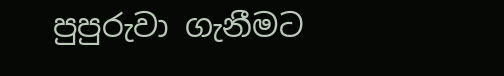පුපුරුවා ගැනීමට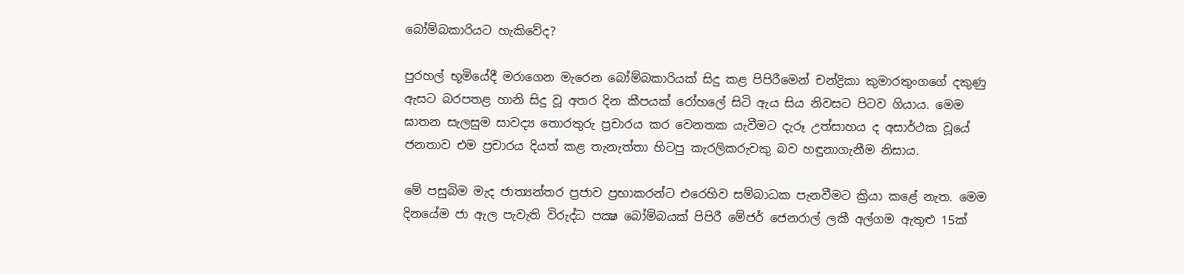බෝම්බකාරියට හැකිවේද?

පුරහල් භූමියේදී මරාගෙන මැරෙන බෝම්බකාරියක් සිදු කළ පිපිරීමෙන් චන්ද්‍රිකා කුමාරතුංගගේ දකුණු ඇසට බරපතළ හානි සිදු වූ අතර දින කීපයක් රෝහලේ සිටි ඇය සිය නිවසට පිටව ගියාය. මෙම ඝාතන සැලසුම සාවද්‍ය තොරතුරු ප්‍රචාරය කර වෙනතක යැවීමට දැරූ උත්සාහය ද අසාර්ථක වූයේ ජනතාව එම ප්‍රචාරය දියත් කළ තැනැත්තා හිටපු කැරලිකරුවකු බව හඳුනාගැනීම නිසාය.

මේ පසුබිම මැද ජාත්‍යන්තර ප්‍රජාව ප්‍රභාකරන්ට එරෙහිව සම්බාධක පැනවීමට ක්‍රියා කළේ නැත. මෙම දිනයේම ජා ඇල පැවැති විරුද්ධ පක්‍ෂ බෝම්බයක් පිපිරී මේජර් ජෙනරාල් ලකී අල්ගම ඇතුළු 15ක්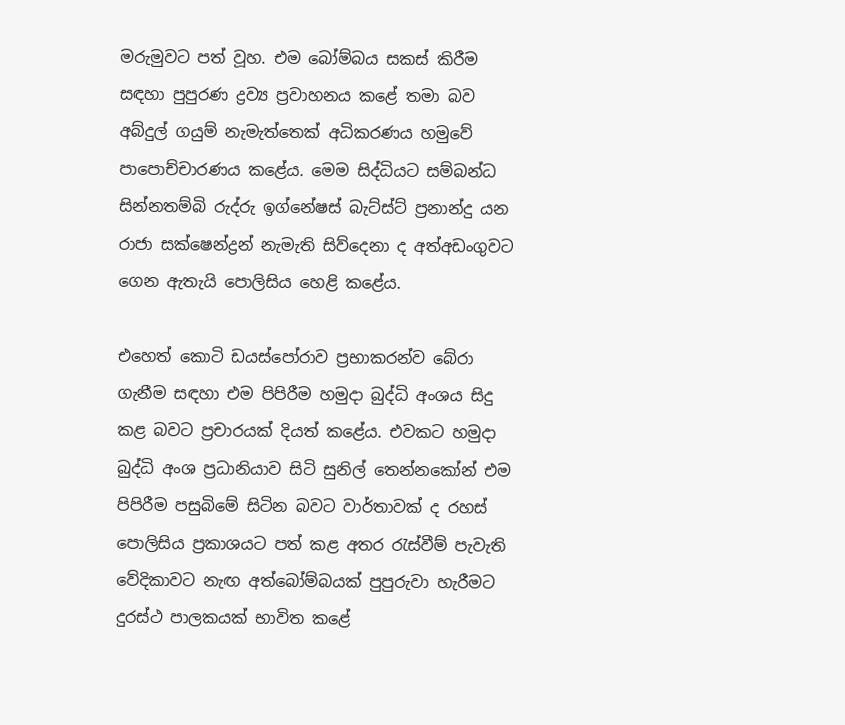මරුමුවට පත් වූහ. එම බෝම්බය සකස් කිරීම සඳහා පුපුරණ ද්‍රව්‍ය ප්‍රවාහනය කළේ තමා බව අබ්දුල් ගයුම් නැමැත්තෙක් අධිකරණය හමුවේ පාපොච්චාරණය කළේය. මෙම සිද්ධියට සම්බන්ධ සින්නතම්බි රුද්රු ඉග්නේෂස් බැට්ස්ට් ප්‍රනාන්දු යන රාජා සක්ෂෙන්ද්‍රන් නැමැති සිව්දෙනා ද අත්අඩංගුවට ගෙන ඇතැයි පොලිසිය හෙළි කළේය.

එහෙත් කොටි ඩයස්පෝරාව ප්‍රභාකරන්ව බේරා ගැනීම සඳහා එම පිපිරීම හමුදා බුද්ධි අංශය සිදු කළ බවට ප්‍රචාරයක් දියත් කළේය. එවකට හමුදා බුද්ධි අංශ ප්‍රධානියාව සිටි සුනිල් තෙන්නකෝන් එම පිපිරීම පසුබිමේ සිටින බවට වාර්තාවක් ද රහස් පොලිසිය ප්‍රකාශයට පත් කළ අතර රැස්වීම් පැවැති වේදිකාවට නැඟ අත්බෝම්බයක් පුපුරුවා හැරීමට දුරස්ථ පාලකයක් භාවිත කළේ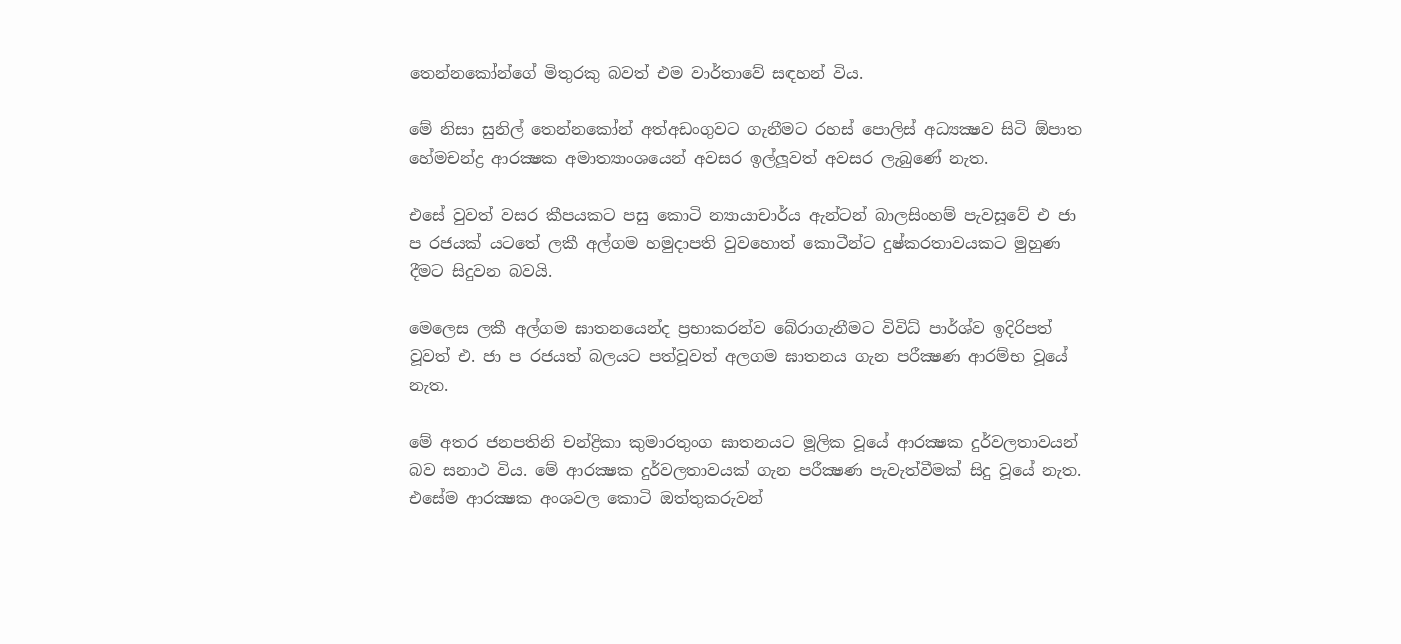තෙන්නකෝන්ගේ මිතුරකු බවත් එම වාර්තාවේ සඳහන් විය.

මේ නිසා සුනිල් තෙන්නකෝන් අත්අඩංගුවට ගැනීමට රහස් පොලිස් අධ්‍යක්‍ෂව සිටි ඕපාත හේමචන්ද්‍ර ආරක්‍ෂක අමාත්‍යාංශයෙන් අවසර ඉල්ලූවත් අවසර ලැබුණේ නැත.

එසේ වුවත් වසර කීපයකට පසු කොටි න්‍යායාචාර්ය ඇන්ටන් බාලසිංහම් පැවසූවේ එ ජා ප රජයක් යටතේ ලකී අල්ගම හමුදාපති වුවහොත් කොටීන්ට දුෂ්කරතාවයකට මුහුණ දීමට සිදුවන බවයි.

මෙලෙස ලකී අල්ගම ඝාතනයෙන්ද ප්‍රභාකරන්ව බේරාගැනීමට විවිධ් පාර්ශ්ව ඉදිරිපත් වූවත් එ. ජා ප රජයත් බලයට පත්වූවත් අලගම ඝාතනය ගැන පරීක්‍ෂණ ආරම්භ වූයේ නැත.

මේ අතර ජනපතිනි චන්ද්‍රිකා කුමාරතුංග ඝාතනයට මූලික වූයේ ආරක්‍ෂක දුර්වලතාවයන් බව සනාථ විය. මේ ආරක්‍ෂක දුර්වලතාවයක් ගැන පරීක්‍ෂණ පැවැත්වීමක් සිදු වූයේ නැත. එසේම ආරක්‍ෂක අංශවල කොටි ඔත්තුකරුවන්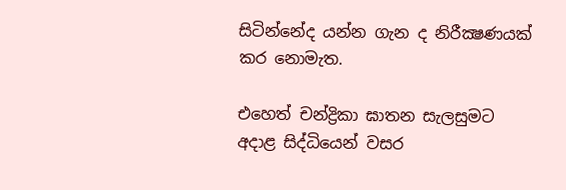සිටින්නේද යන්න ගැන ද නිරීක්‍ෂණයක් කර නොමැත.

එහෙත් චන්ද්‍රිකා ඝාතන සැලසුමට අදාළ සිද්ධියෙන් වසර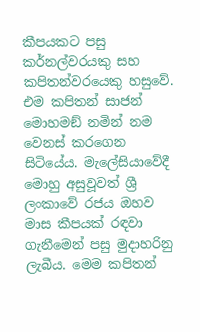කීපයකට පසු කර්නල්වරයකු සහ කපිතන්වරයෙකු හසුවේ. එම කපිතන් සාජන් මොහමඞ් නමින් නම වෙනස් කරගෙන සිටියේය. මැලේසියාවේදී මොහු අසුවූවත් ශ්‍රී ලංකාවේ රජය ඔහව මාස කීපයක් රඳවා ගැනීමෙන් පසු මුදාහරිනු ලැබීය. මෙම කපිතන්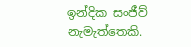ඉන්දික සංජීව් නැමැත්තෙකි.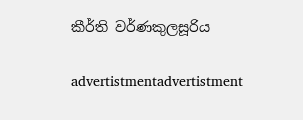කීර්ති වර්ණකුලසූරිය

advertistmentadvertistment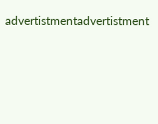advertistmentadvertistment